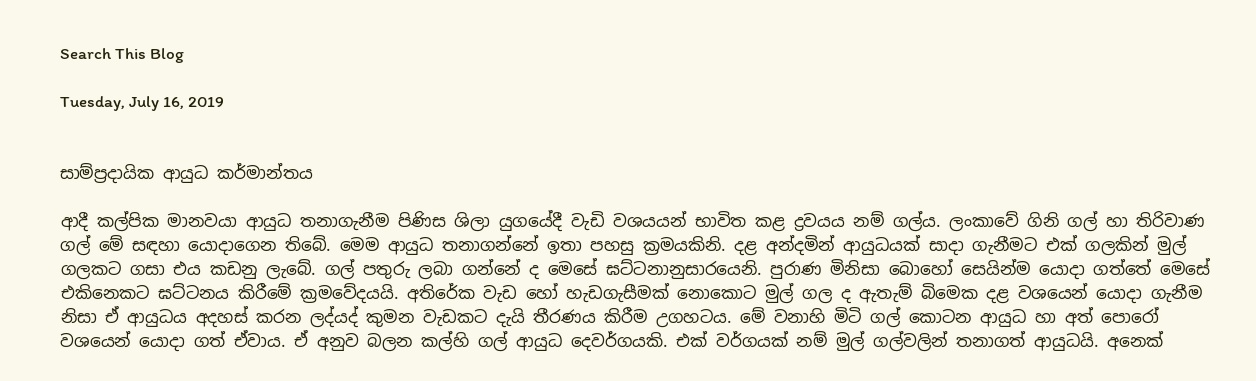Search This Blog

Tuesday, July 16, 2019


සාම්ප්‍රදායික ආයුධ කර්මාන්තය

ආදී කල්පික මානවයා ආයුධ තනාගැනීම පිණිස ශිලා යුගයේදී වැඩි වශයයන් භාවිත කළ ද්‍රවයය නම් ගල්ය. ලංකාවේ ගිනි ගල් හා තිරිවාණ ගල් මේ සඳහා යොදාගෙන තිබේ. ම‍ෙම ආයුධ තනාගන්නේ ඉතා පහසු ක්‍රමයකිනි. දළ අන්දමින් ආයුධයක් සාදා ගැනීමට එක් ගලකින් මුල් ගලකට ගසා එය කඩනු ලැබේ. ගල් පතුරු ලබා ගන්නේ ද මෙසේ ඝට්ටනානුසාරයෙනි. පුරාණ මිනිසා බොහෝ ස‍ෙයින්ම යොදා ගත්තේ මෙසේ එකිනෙකට ඝට්ටනය කිරීමේ ක්‍රමවේදයයි. අතිරේක වැඩ හෝ හැඩගැසීමක් නොකොට මුල් ගල ද ඇතැම් බිම‍ෙක දළ වශයෙන් යොදා ගැනීම නිසා ඒ ආයුධය අදහස් කරන ලද්යද් කුමන වැඩකට දැයි තීරණය කිරීම උගහටය. මේ වනාහි මිටි ගල් කොටන ආයුධ හා අත් පොරෝ වශයෙන් යොදා ගත් ඒවාය. ඒ අනුව බලන කල්හි ගල් ආයුධ දෙවර්ගයකි. එක් වර්ගයක් නම් මුල් ගල්වලින් තනාගත් ආයුධයි. අනෙක්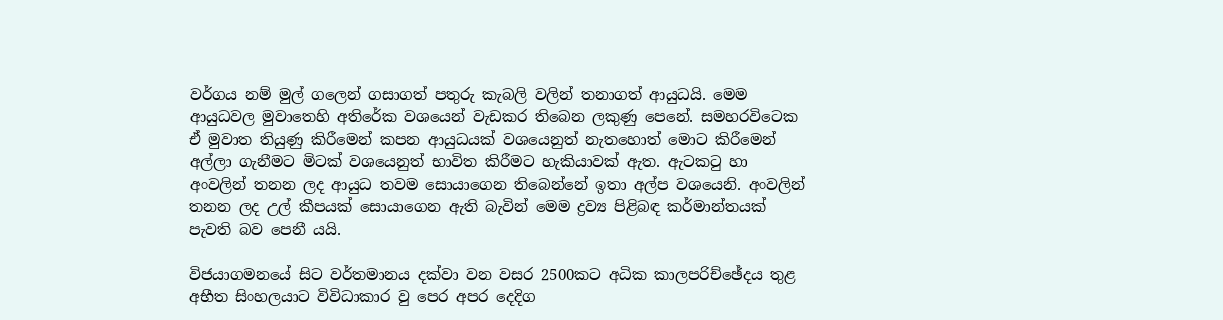වර්ගය නම් මුල් ගලෙන් ගසාගත් පතුරු කැබලි වලින් තනාගත් ආයුධයි. ම‍ෙම ආයුධවල මුවාතෙහි අතිරේක වශයෙන් වැඩකර තිබෙන ලකුණු පෙනේ. සමහරවිටෙක ඒ මුවාත තියුණු කිරීමෙන් කපන ආයුධයක් වශයෙනුත් නැතහොත් මොට කිරීමෙන් අල්ලා ගැනීමට මිටක් වශයෙනුත් භාවිත කිරීමට හැකියාවක් ඇත. ඇටකටු හා අංවලින් තනන ලද ආයුධ තවම සොයාගෙන තිබෙන්නේ ඉතා අල්ප වශයෙනි. අංවලින් තනන ලද උල් කීපයක් සොයාගෙන ඇති බැවින් මෙම ද්‍රව්‍ය පිළිබඳ කර්මාන්තයක් පැවති බව පෙනී යයි.

විජයාගමනයේ සිට වර්තමානය දක්වා වන වසර 2500කට අධික කාලපරිච්ඡේදය තුළ අභීත සිංහලයාට විවිධාකාර වු ප‍ෙර අපර දෙදිග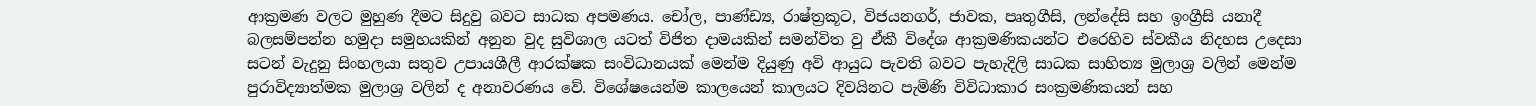ආක්‍රමණ වලට මුහුණ දීමට සිදුවු බවට සාධක අපමණය. චෝල, පාණ්ඩ්‍ය, රාෂ්ත්‍රකූට, විජයනගර්, ජාවක, පෘතුගීසි, ලන්දේසි සහ ඉංග්‍රීසි යනාදී බලසම්පන්න හමුදා සමුහයකින් අනුන වුද සුවිශාල යටත් විජිත දාමයකින් සමන්විත වු ඒකී විදේශ ආක්‍රමණිකයන්ට එරෙහිව ස්වකීය නිදහස උදෙසා සටන් වැදුනු සිංහලයා සතුව උපායශීලී ආරක්ෂක සංවිධානයක් මෙන්ම දියුණු අවි ආයුධ පැවති බවට පැහැදිලි සාධක සාහිත්‍ය මුලාශ්‍ර වලින් මෙන්ම පුරාවිද්‍යාත්මක මුලාශ්‍ර වලින් ද අනාවරණය වේ. විශේෂයෙන්ම කාලයෙන් කාලයට දිවයිනට පැමිණි විවිධාකාර සංක්‍රමණිකයන් සහ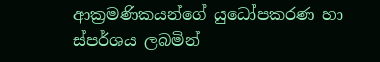ආක්‍රමණිකයන්ගේ යුධෝපකරණ හා ස්පර්ශය ලබමින්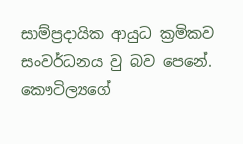සාම්ප්‍රදායික ආයුධ ක්‍රමිකව සංවර්ධනය වු බව පෙනේ. කෞටිල්‍යගේ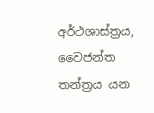අර්ථශාස්ත්‍රය, වෛජන්ත තන්ත්‍රය යන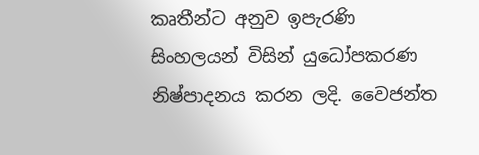කෘතීන්ට අනුව ඉපැරණි සිංහලයන් විසින් යුධෝපකරණ නිෂ්පාදනය කරන ලදි. වෛජන්ත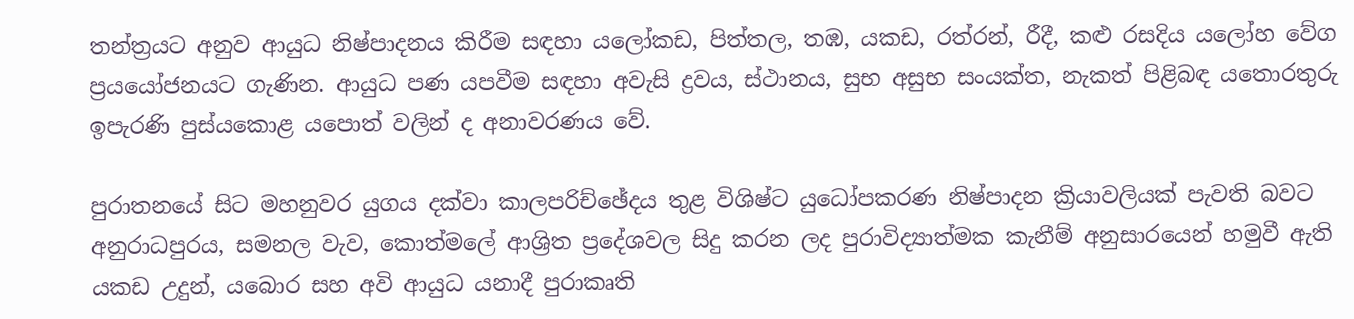තන්ත්‍රයට අනුව ආයුධ නිෂ්පාදනය කිරීම සඳහා යලෝකඩ, පිත්තල, තඹ, යකඩ, රත්රන්, රීදී, කළු රසදිය යලෝහ වේග ප්‍රයයෝජනයට ගැණින. ආයුධ පණ යපවීම සඳහා අවැසි ද්‍රවය, ස්ථානය, සුභ අසුභ සංයක්ත, නැකත් පිළිබඳ යතොරතුරු ඉපැරණි පුස්යකොළ යපොත් වලින් ද අනාවරණය වේ.

පුරාතනයේ සිට මහනුවර යුගය දක්වා කාලපරිච්ඡේදය තුළ විශිෂ්ට යුධෝපකරණ නිෂ්පාදන ක්‍රියාවලියක් පැවති බවට අනුරාධපුරය, සමනල වැව, කොත්මලේ ආශ්‍රිත ප්‍රදේශවල සිදු කරන ලද පුරාවිද්‍යාත්මක කැනීම් අනුසාරයෙන් හමුවී ඇති යකඩ උදුන්, යබොර සහ අවි ආයුධ යනාදී පුරාකෘති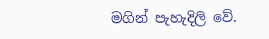මගින් පැහැදිලි වේ.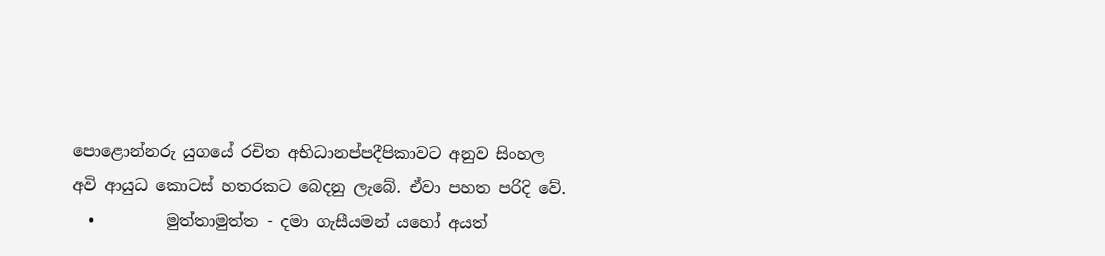පොළොන්නරු යුගයේ රචිත අභිධානප්පදීපිකාවට අනුව සිංහල අවි ආයුධ කොටස් හතරකට බෙදනු ලැබේ. ඒවා පහත පරිදි වේ.
  •         මුත්තාමුත්ත - දමා ගැසීයමන් යහෝ අයත්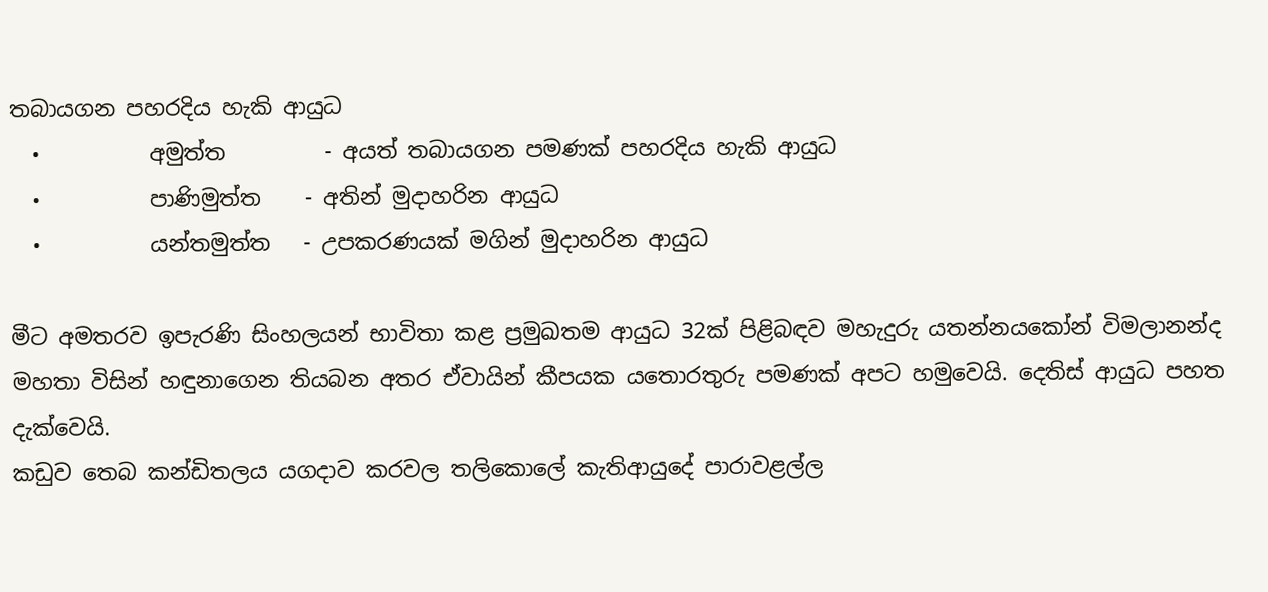තබායගන පහරදිය හැකි ආයුධ
  •          අමුත්ත         - අයත් තබායගන පමණක් පහරදිය හැකි ආයුධ
  •          පාණිමුත්ත    - අතින් මුදාහරින ආයුධ
  •          යන්තමුත්ත   - උපකරණයක් මගින් මුදාහරින ආයුධ

මීට අමතරව ඉපැරණි සිංහලයන් භාවිතා කළ ප්‍රමුඛතම ආයුධ 32ක් පිළිබඳව මහැදුරු යතන්නයකෝන් විමලානන්ද මහතා විසින් හඳුනාග‍ෙන තියබන අතර ඒවායින් කීපයක යතොරතුරු පමණක් අපට හමුවෙයි. දෙතිස් ආයුධ පහත දැක්වෙයි.
කඩුව තෙබ කන්ඩිතලය යගදාව කරවල තලිකොලේ කැතිආයුදේ පාරාවළල්ල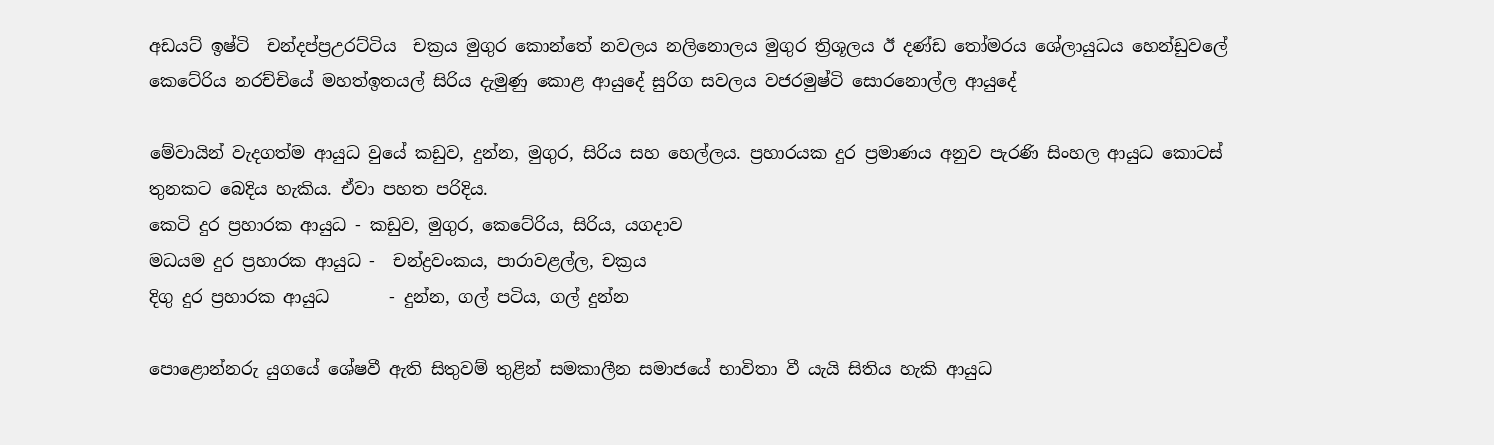අඩයට් ඉෂ්ටි  චන්දප්ප්‍රඋරට්ටිය  චක්‍රය මුගුර කොන්තේ නවලය නලිනොලය මුගුර ත්‍රිශූලය ඊ දණ්ඩ තෝමරය ශේලායුධය හ‍ෙන්ඩුවලේ කෙටේරිය නරච්චියේ මහත්ඉතයල් සිරිය දැමුණු කොළ ආයුදේ සුරිග සවලය වජරමුෂ්ටි සොරනොල්ල ආයුදේ

මේවායින් වැදගත්ම ආයුධ වුයේ කඩුව, දුන්න, මුගුර, සිරිය සහ හ‍ෙල්ලය. ප්‍රහාරයක දුර ප්‍රමාණය අනුව පැරණි සිංහල ආයුධ කොටස් තුනකට බෙදිය හැකිය. ඒවා පහත පරිදිය.
කෙටි දුර ප්‍රහාරක ආයුධ - කඩුව, මුගුර, කෙටේරිය, සිරිය, යගදාව
මධයම දුර ප්‍රහාරක ආයුධ -  චන්ද්‍රවංකය, පාරාවළල්ල, චක්‍රය
දිගු දුර ප්‍රහාරක ආයුධ       - දුන්න, ගල් පටිය, ගල් දුන්න

පොළොන්නරු යුගයේ ශේෂවී ඇති සිතුවම් තුළින් සමකාලීන සමාජයේ භාවිතා වී යැයි සිතිය හැකි ආයුධ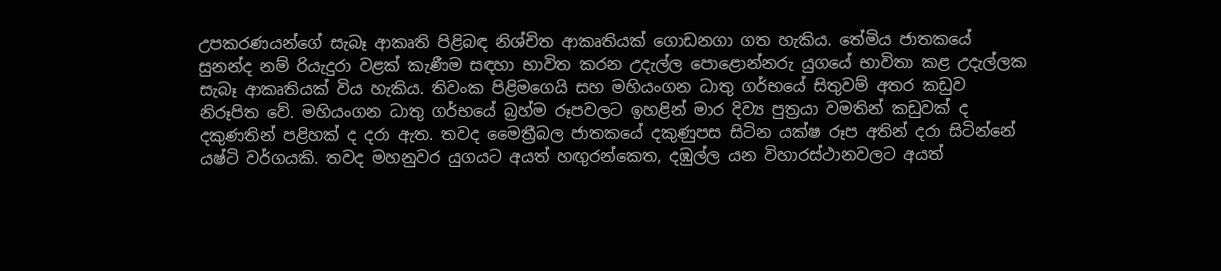උපකරණයන්ගේ සැබෑ ආකෘති පිළිබඳ නිශ්චිත ආකෘතියක් ගොඩනගා ගත හැකිය. තේමිය ජාතකයේ සුනන්ද නම් රියැදුරා වළක් කැණීම සඳහා භාවිත කරන උදැල්ල පොළොන්නරු යුගයේ භාවිතා කළ උදැල්ලක සැබෑ ආකෘතියක් විය හැකිය. තිවංක පිළිමගෙයි සහ මහියංගන ධාතු ගර්භයේ සිතුවම් අතර කඩුව නිරූපිත වේ. මහියංගන ධාතු ගර්භයේ බ්‍රහ්ම රූපවලට ඉහළින් මාර දිව්‍ය පුත්‍රයා වමතින් කඩුවක් ද දකුණතින් පළිහක් ද දරා ඇත. තවද මෛත්‍රීබල ජාතකයේ දකුණුපස සිටින යක්ෂ රූප අතින් දරා සිටින්නේ යෂ්ටි වර්ගයකි. තවද මහනුවර යුගයට අයත් හඟුරන්කෙත, දඹුල්ල යන විහාරස්ථානවලට අයත්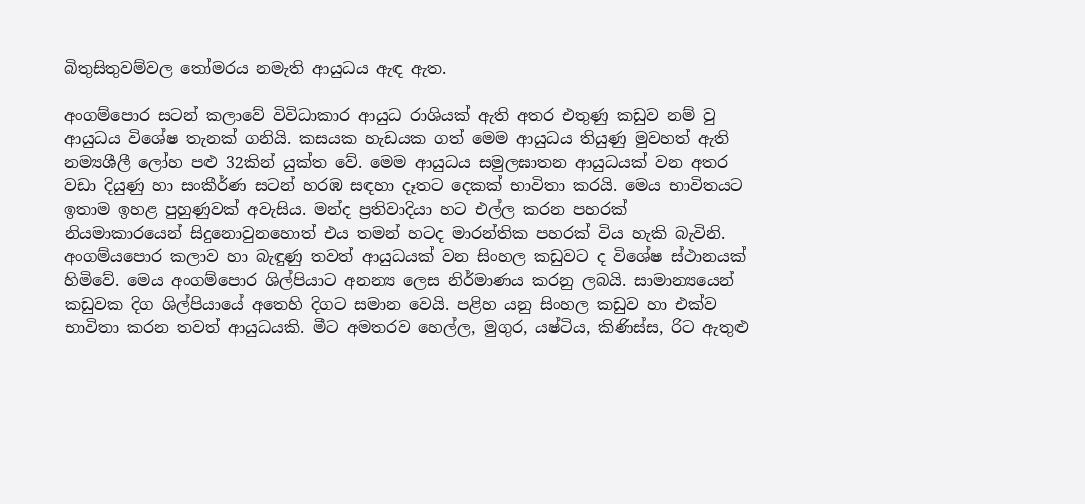බිතුසිතුවම්වල තෝමරය නමැති ආයුධය ඇඳ ඇත.

අංගම්පොර සටන් කලාවේ විවිධාකාර ආයුධ රාශියක් ඇති අතර එතුණු කඩුව නම් වු ආයුධය විශේෂ තැනක් ගනියි. කසයක හැඩයක ගත් මෙම ආයුධය තියුණු මුවහත් ඇති නම්‍යශීලී ලෝහ පළු 32කින් යුක්ත වේ. මෙම ආයුධය සමුලඝාතන ආයුධයක් වන අතර වඩා දියුණු හා සංකීර්ණ සටන් හරඹ සඳහා දෑතට දෙකක් භාවිතා කරයි. මෙය භාවිතයට ඉතාම ඉහළ පුහුණුවක් අවැසිය. මන්ද ප්‍රතිවාදියා හට එල්ල කරන පහරක් නියමාකාරයෙන් සිදුනොවුනහොත් එය තමන් හටද මාරන්තික පහරක් විය හැකි බැවිනි. අංගම්යපොර කලාව හා බැඳුණු තවත් ආයුධයක් වන සිංහල කඩුවට ද විශේෂ ස්ථානයක් හිමිවේ. මෙය අංගම්පොර ශිල්පියාට අනන්‍ය ලෙස නිර්මාණය කරනු ලබයි. සාමාන්‍යයෙන් කඩුවක දිග ශිල්පියායේ අතෙහි දිගට සමාන වෙයි. පළිහ යනු සිංහල කඩුව හා එක්ව භාවිතා කරන තවත් ආයුධයකි. මීට අමතරව හෙල්ල, මුගුර, යෂ්ටිය, කිණිස්ස, රිට ඇතුළු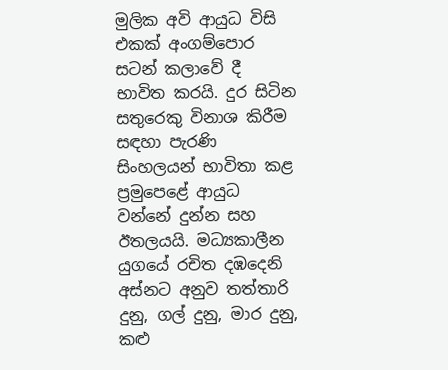මුලික අවි ආයුධ විසි එකක් අංගම්පොර සටන් කලාවේ දී භාවිත කරයි. දුර සිටින සතුරෙකු විනාශ කිරීම සඳහා පැරණි සිංහලයන් භාවිතා කළ ප්‍රමු‍පෙළේ ආයුධ වන්නේ දුන්න සහ ඊතලයයි. මධ්‍යකාලීන යුගයේ රචිත දඹදෙනි අස්නට අනුව තත්තාරි දුනු, ගල් දුනු, මාර දුනු, කළු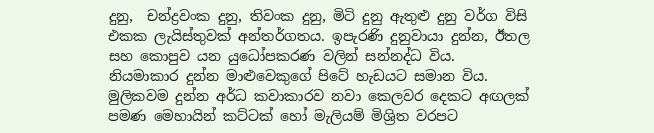දුනු,  චන්ද්‍රවංක දුනු, තිවංක දුනු, මිටි දුනු ඇතුළු දුනු වර්ග විසි එකක ලැයිස්තුවක් අන්තර්ගතය. ඉපැරණි දුනුවායා දුන්න, ඊතල සහ කොපුව යන යුධෝපකරණ වලින් සන්නද්ධ විය. නියමාකාර දුන්න මාළුවෙකුගේ පිටේ හැඩයට සමාන විය. මුලිකවම දුන්න අර්ධ කවාකාරව නවා ක‍ෙලවර දෙකට අඟලක් පමණ මෙහායින් කට්ටක් හෝ මැලියම් මිශ්‍රිත වරපට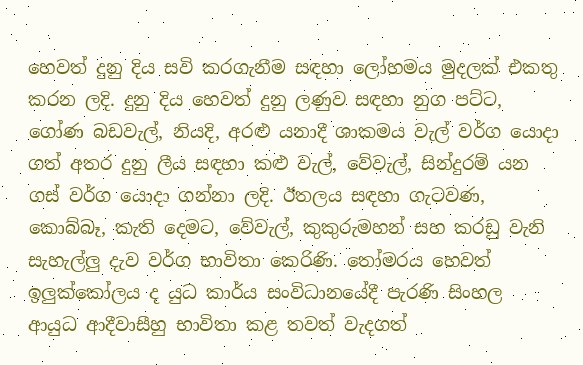හෙවත් දුනු දිය සවි කරගැනීම සඳහා ලෝහමය මුදලක් එකතු කරන ලදි. දුනු දිය හෙවත් දුනු ලණුව සඳහා නුග පට්ට, ගෝණ බඩවැල්, නියදි, අරළු යනාදී ශාකමය වැල් වර්ග යොදා ගත් අතර දුනු ලීය සඳහා කළු වැල්, වේවැල්, සින්දුරම් යන ගස් වර්ග යොදා ගන්නා ලදි. ඊතලය සඳහා ගැටවණ, කොබ්බෑ, කැති දෙමට, වේවැල්, කුකුරුමහන් සහ කරඩු වැනි සැහැල්ලු දැව වර්ග භාවිතා කෙරිණි. තෝමරය හෙවත් ඉලුක්කෝලය ද යුධ කාර්ය සංවිධානයේදී පැරණි සිංහල  ආයුධ ආදීවාසීහු භාවිතා කළ තවත් වැදගත්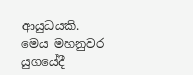ආයුධයකි. මෙය මහනුවර යුගයේදී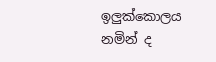ඉලුක්කොලය නමින් ද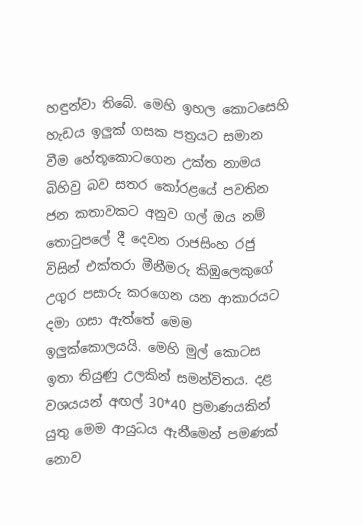හඳුන්වා තිබේ. මෙහි ඉහල කොටසෙහි හැඩය ඉලුක් ගසක පත්‍රයට සමාන වීම හේතූකොටගෙන උක්ත නාමය බිහිවු බව සතර කෝරළයේ පවතින ජන කතාවකට අනුව ගල් ඔය නම් තොටුපලේ දී දෙවන රාජසිංහ රජු විසින් එක්තරා මීනීමරු කිඹුලෙකුගේ උගුර පසාරු කරගෙන යන ආකාරයට දමා ගසා ඇත්තේ මෙම ඉලුක්කොලයයි. මෙහි මුල් කොටස ඉතා තියුණු උලකින් සමන්විතය. දළ වශයයන් අඟල් 30*40 ප්‍රමාණයකින් යුතු මෙම ආයුධය ඇනීමෙන් පමණක් නොව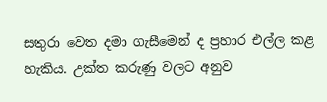සතුරා වෙත දමා ගැසීමෙන් ද ප්‍රහාර එල්ල කළ හැකිය. උක්ත කරුණු වලට අනුව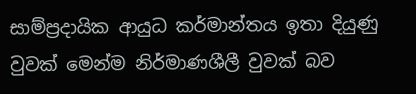සාම්ප්‍රදායික ආයුධ කර්මාන්තය ඉතා දියුණු වුවක් මෙන්ම නිර්මාණශීලී වුවක් බව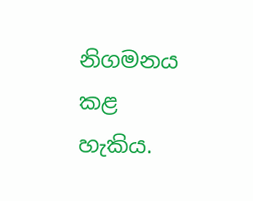නිගමනය කළ හැකිය.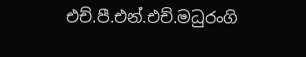එච්.පී.එන්.එච්.මධුරංගි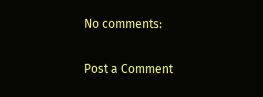No comments:

Post a Comment